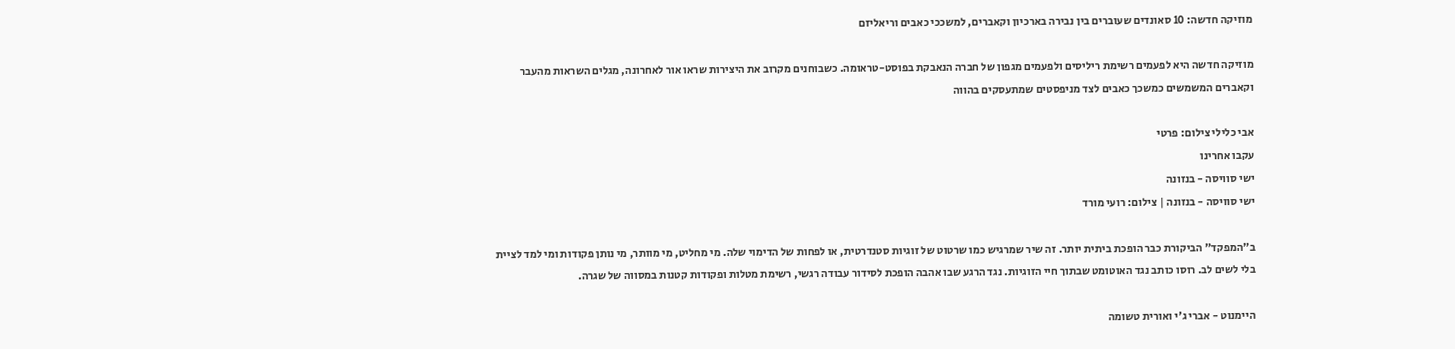מוזיקה חדשה: 10 סאונדים שעוברים בין נבירה בארכיון וקאברים, למשככי כאבים וריאליזם

מוזיקה חדשה היא לפעמים רשימת ריליסים ולפעמים מגפון של חברה הנאבקת בפוסט-טראומה. כשבוחנים מקרוב את היצירות שראו אור לאחרונה, מגלים השראות מהעבר וקאברים המשמשים כמשכך כאבים לצד מניפסטים שמתעסקים בהווה

אבי כלילי צילום: פרטי
עקבו אחרינו
ישי סוויסה - בנזונה
ישי סוויסה - בנזונה | צילום: רועי מורד

ב"המפקד" הביקורת כבר הופכת ביתית יותר. זה שיר שמרגיש כמו שרטוט של זוגיות סטנדרטית, או לפחות של הדימוי שלה. מי מחליט, מי מוותר, מי נותן פקודות ומי למד לציית בלי לשים לב. רוסו כותב נגד האוטומט שבתוך חיי הזוגיות. נגד הרגע שבו אהבה הופכת לסידור עבודה רגשי, רשימת מטלות ופקודות קטנות במסווה של שגרה.

היימנוט - אברי ג'י ואורית טשומה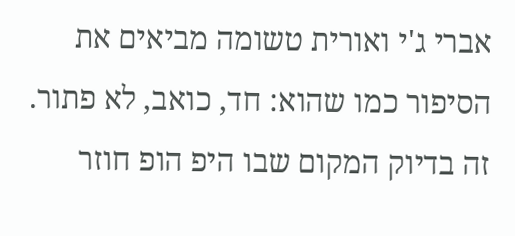אברי ג'י ואורית טשומה מביאים את הסיפור כמו שהוא: חד, כואב, לא פתור. זה בדיוק המקום שבו היפ הופ חוזר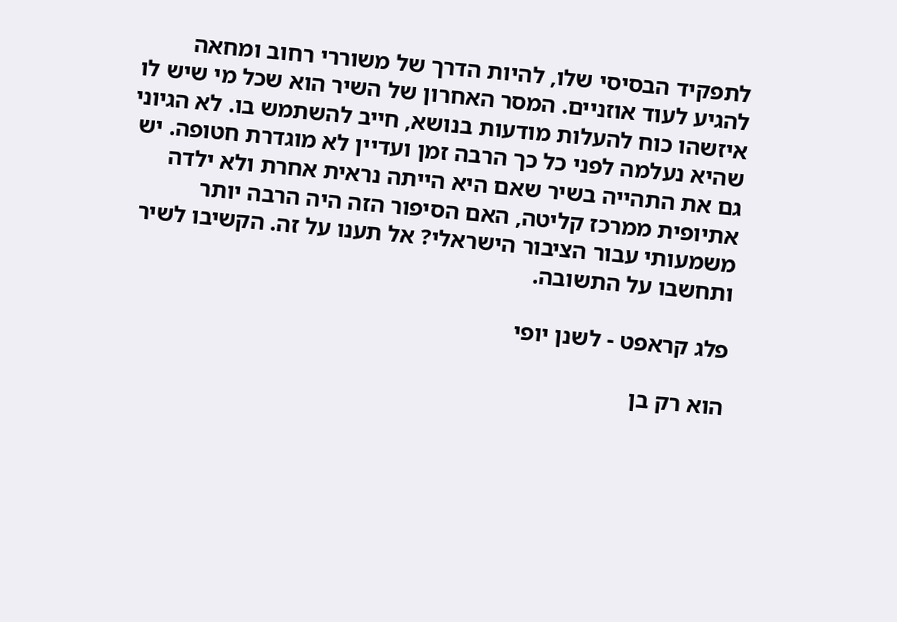לתפקיד הבסיסי שלו, להיות הדרך של משוררי רחוב ומחאה להגיע לעוד אוזניים. המסר האחרון של השיר הוא שכל מי שיש לו איזשהו כוח להעלות מודעות בנושא, חייב להשתמש בו. לא הגיוני שהיא נעלמה לפני כל כך הרבה זמן ועדיין לא מוגדרת חטופה. יש גם את התהייה בשיר שאם היא הייתה נראית אחרת ולא ילדה אתיופית ממרכז קליטה, האם הסיפור הזה היה הרבה יותר משמעותי עבור הציבור הישראלי? אל תענו על זה. הקשיבו לשיר ותחשבו על התשובה.

פלג קראפט - לשנן יופי

הוא רק בן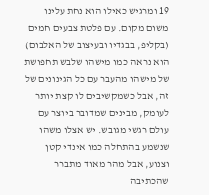19 ומרגיש כאילו הוא נחת עלינו משום מקום. עם פלטת צבעים חמים (בקליפ, בבגדיו ובעיצוב של האלבום) הוא נראה כמו מישהו שלבש תחפושת של מישהו מהעבר עם כל הגינונים של זה, אבל כשמקשיבים לו קצת יותר לעומק, מבינים שמדובר ביוצר עם עולם רגשי מגובש. יש אצלו משהו שנשמע בהתחלה כמו אינדי קטן וצנוע, אבל מהר מאוד מתברר שהכתיבה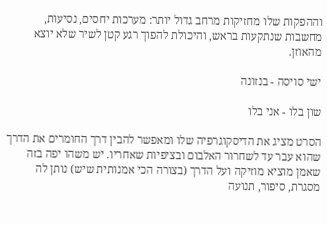וההפקות שלו מחזיקות מרחב גדול יותר: מערכות יחסים, נסיעות, מחשבות שנתקעות בראש, והיכולת להפוך רגע קטן לשיר שלא יוצא מהאוזן.

ישי סויסה - בנזונה

שון בלו - אני בלו

הסרט מציג את הדיסקוגרפיה שלו ומאפשר להבין דרך החומרים את הדרך שהוא עבר עד לשחרור האלבום ובציפיות שאחריו. יש משהו יפה בזה שאמן מוציא מוזיקה ועל הדרך (בצורה הכי אמנותית שיש) נותן לה מסגרת, סיפור, תנועה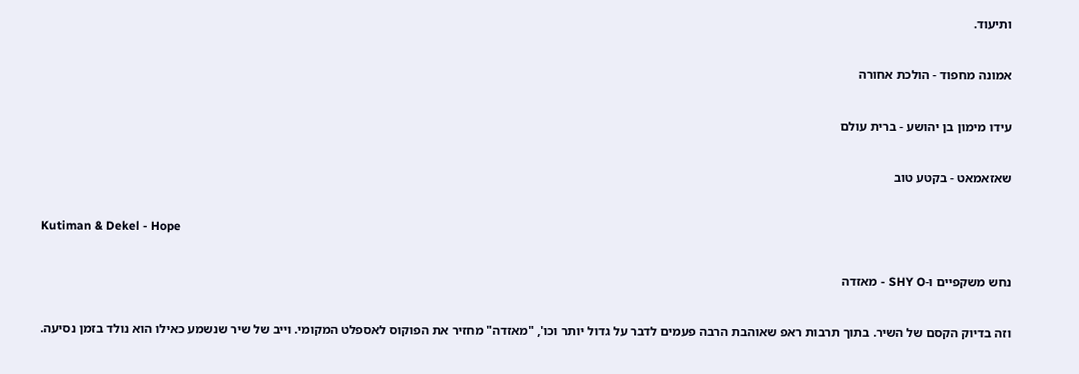ותיעוד.

אמונה מחפוד - הולכת אחורה

עידו מימון בן יהושע - ברית עולם

שאזאמאט - בקטע טוב

Kutiman & Dekel - Hope

נחש משקפיים ו-SHY O - מאזדה

וזה בדיוק הקסם של השיר. בתוך תרבות ראפ שאוהבת הרבה פעמים לדבר על גדול יותר וכו', "מאזדה" מחזיר את הפוקוס לאספלט המקומי. וייב של שיר שנשמע כאילו הוא נולד בזמן נסיעה.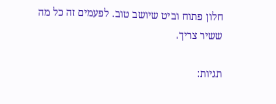חלון פתוח וביט שיושב טוב. לפעמים זה כל מה ששיר צריך.

תגיות: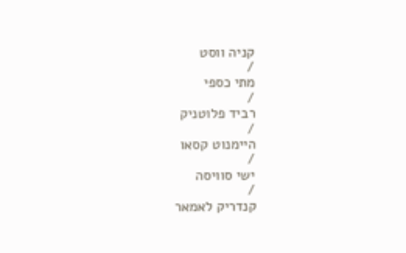קניה ווסט
/
מתי כספי
/
רביד פלוטניק
/
היימנוט קסאו
/
ישי סוויסה
/
קנדריק לאמאר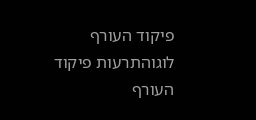פיקוד העורף לוגוהתרעות פיקוד העורף